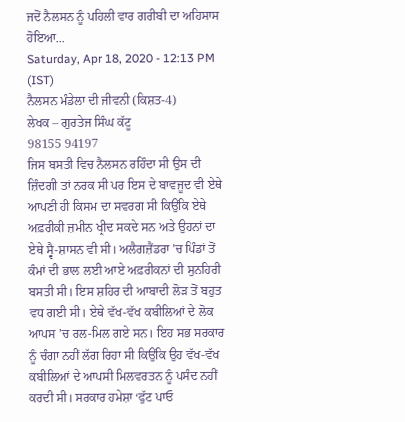ਜਦੋਂ ਨੈਲਸਨ ਨੂੰ ਪਹਿਲੀ ਵਾਰ ਗਰੀਬੀ ਦਾ ਅਹਿਸਾਸ ਹੋਇਆ...
Saturday, Apr 18, 2020 - 12:13 PM (IST)
ਨੈਲਸਨ ਮੰਡੇਲਾ ਦੀ ਜੀਵਨੀ (ਕਿਸ਼ਤ-4)
ਲੇਖਕ – ਗੁਰਤੇਜ ਸਿੰਘ ਕੱਟੂ
98155 94197
ਜਿਸ ਬਸਤੀ ਵਿਚ ਨੈਲਸਨ ਰਹਿੰਦਾ ਸੀ ਉਸ ਦੀ ਜ਼ਿੰਦਗੀ ਤਾਂ ਨਰਕ ਸੀ ਪਰ ਇਸ ਦੇ ਬਾਵਜੂਦ ਵੀ ਏਥੇ ਆਪਣੀ ਹੀ ਕਿਸਮ ਦਾ ਸਵਰਗ ਸੀ ਕਿਉਂਕਿ ਏਥੇ ਅਫ਼ਰੀਕੀ ਜ਼ਮੀਨ ਖ੍ਰੀਦ ਸਕਦੇ ਸਨ ਅਤੇ ਉਹਨਾਂ ਦਾ ਏਥੇ ਸ੍ਵੈ-ਸ਼ਾਸਨ ਵੀ ਸੀ। ਅਲੈਗਜ਼ੈਂਡਰਾ ’ਚ ਪਿੰਡਾਂ ਤੋਂ ਕੰਮਾਂ ਦੀ ਭਾਲ ਲਈ ਆਏ ਅਫ਼ਰੀਕਨਾਂ ਦੀ ਸੁਨਹਿਰੀ ਬਸਤੀ ਸੀ। ਇਸ ਸ਼ਹਿਰ ਦੀ ਆਬਾਦੀ ਲੋੜ ਤੋਂ ਬਹੁਤ ਵਧ ਗਈ ਸੀ। ਏਥੇ ਵੱਖ-ਵੱਖ ਕਬੀਲਿਆਂ ਦੇ ਲੋਕ ਆਪਸ ’ਚ ਰਲ-ਮਿਲ ਗਏ ਸਨ। ਇਹ ਸਭ ਸਰਕਾਰ ਨੂੰ ਚੰਗਾ ਨਹੀਂ ਲੱਗ ਰਿਹਾ ਸੀ ਕਿਉਂਕਿ ਉਹ ਵੱਖ-ਵੱਖ ਕਬੀਲਿਆਂ ਦੇ ਆਪਸੀ ਮਿਲਵਰਤਨ ਨੂੰ ਪਸੰਦ ਨਹੀਂ ਕਰਦੀ ਸੀ। ਸਰਕਾਰ ਹਮੇਸ਼ਾ ‘ਫੁੱਟ ਪਾਓ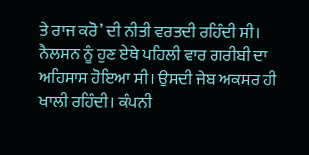ਤੇ ਰਾਜ ਕਰੋ’ ਦੀ ਨੀਤੀ ਵਰਤਦੀ ਰਹਿੰਦੀ ਸੀ।
ਨੈਲਸਨ ਨੂੰ ਹੁਣ ਏਥੇ ਪਹਿਲੀ ਵਾਰ ਗਰੀਬੀ ਦਾ ਅਹਿਸਾਸ ਹੋਇਆ ਸੀ। ਉਸਦੀ ਜੇਬ ਅਕਸਰ ਹੀ ਖਾਲੀ ਰਹਿੰਦੀ। ਕੰਪਨੀ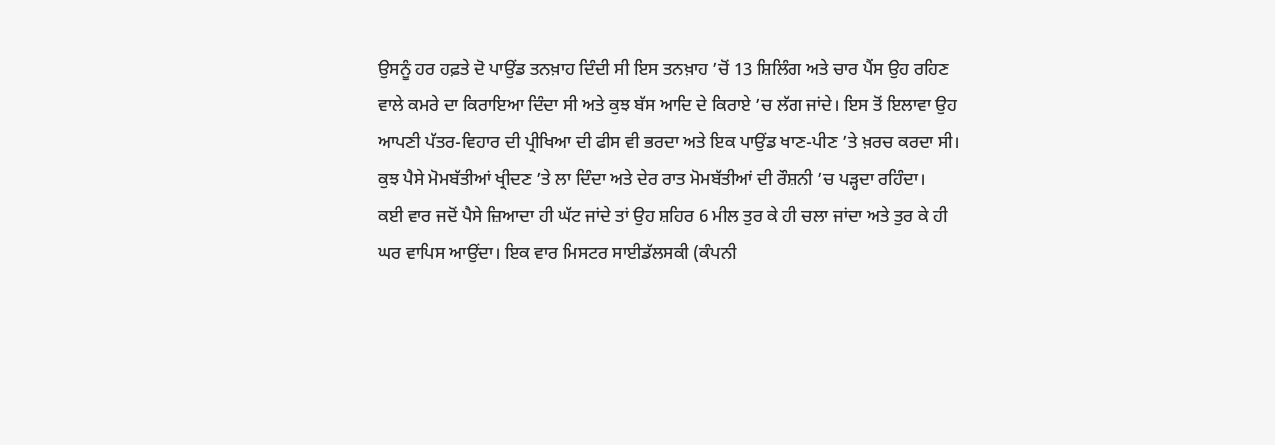ਉਸਨੂੰ ਹਰ ਹਫ਼ਤੇ ਦੋ ਪਾਉਂਡ ਤਨਖ਼ਾਹ ਦਿੰਦੀ ਸੀ ਇਸ ਤਨਖ਼ਾਹ ’ਚੋਂ 13 ਸ਼ਿਲਿੰਗ ਅਤੇ ਚਾਰ ਪੈਂਸ ਉਹ ਰਹਿਣ ਵਾਲੇ ਕਮਰੇ ਦਾ ਕਿਰਾਇਆ ਦਿੰਦਾ ਸੀ ਅਤੇ ਕੁਝ ਬੱਸ ਆਦਿ ਦੇ ਕਿਰਾਏ ’ਚ ਲੱਗ ਜਾਂਦੇ। ਇਸ ਤੋਂ ਇਲਾਵਾ ਉਹ ਆਪਣੀ ਪੱਤਰ-ਵਿਹਾਰ ਦੀ ਪ੍ਰੀਖਿਆ ਦੀ ਫੀਸ ਵੀ ਭਰਦਾ ਅਤੇ ਇਕ ਪਾਉਂਡ ਖਾਣ-ਪੀਣ ’ਤੇ ਖ਼ਰਚ ਕਰਦਾ ਸੀ। ਕੁਝ ਪੈਸੇ ਮੋਮਬੱਤੀਆਂ ਖ੍ਰੀਦਣ ’ਤੇ ਲਾ ਦਿੰਦਾ ਅਤੇ ਦੇਰ ਰਾਤ ਮੋਮਬੱਤੀਆਂ ਦੀ ਰੌਸ਼ਨੀ ’ਚ ਪੜ੍ਹਦਾ ਰਹਿੰਦਾ।
ਕਈ ਵਾਰ ਜਦੋਂ ਪੈਸੇ ਜ਼ਿਆਦਾ ਹੀ ਘੱਟ ਜਾਂਦੇ ਤਾਂ ਉਹ ਸ਼ਹਿਰ 6 ਮੀਲ ਤੁਰ ਕੇ ਹੀ ਚਲਾ ਜਾਂਦਾ ਅਤੇ ਤੁਰ ਕੇ ਹੀ ਘਰ ਵਾਪਿਸ ਆਉਂਦਾ। ਇਕ ਵਾਰ ਮਿਸਟਰ ਸਾਈਡੱਲਸਕੀ (ਕੰਪਨੀ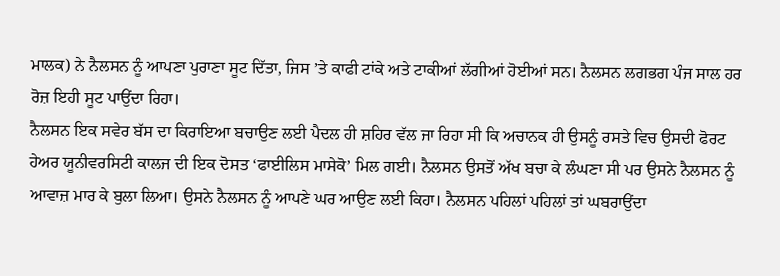ਮਾਲਕ) ਨੇ ਨੈਲਸਨ ਨੂੰ ਆਪਣਾ ਪੁਰਾਣਾ ਸੂਟ ਦਿੱਤਾ, ਜਿਸ ’ਤੇ ਕਾਫੀ ਟਾਂਕੇ ਅਤੇ ਟਾਕੀਆਂ ਲੱਗੀਆਂ ਹੋਈਆਂ ਸਨ। ਨੈਲਸਨ ਲਗਭਗ ਪੰਜ ਸਾਲ ਹਰ ਰੋਜ਼ ਇਹੀ ਸੂਟ ਪਾਉਂਦਾ ਰਿਹਾ।
ਨੈਲਸਨ ਇਕ ਸਵੇਰ ਬੱਸ ਦਾ ਕਿਰਾਇਆ ਬਚਾਉਣ ਲਈ ਪੈਦਲ ਹੀ ਸ਼ਹਿਰ ਵੱਲ ਜਾ ਰਿਹਾ ਸੀ ਕਿ ਅਚਾਨਕ ਹੀ ਉਸਨੂੰ ਰਸਤੇ ਵਿਚ ਉਸਦੀ ਫੋਰਟ ਹੇਅਰ ਯੂਨੀਵਰਸਿਟੀ ਕਾਲਜ ਦੀ ਇਕ ਦੋਸਤ ‘ਫਾਈਲਿਸ ਮਾਸੇਕੋ’ ਮਿਲ ਗਈ। ਨੈਲਸਨ ਉਸਤੋਂ ਅੱਖ ਬਚਾ ਕੇ ਲੰਘਣਾ ਸੀ ਪਰ ਉਸਨੇ ਨੈਲਸਨ ਨੂੰ ਆਵਾਜ਼ ਮਾਰ ਕੇ ਬੁਲਾ ਲਿਆ। ਉਸਨੇ ਨੈਲਸਨ ਨੂੰ ਆਪਣੇ ਘਰ ਆਉਣ ਲਈ ਕਿਹਾ। ਨੈਲਸਨ ਪਹਿਲਾਂ ਪਹਿਲਾਂ ਤਾਂ ਘਬਰਾਉਂਦਾ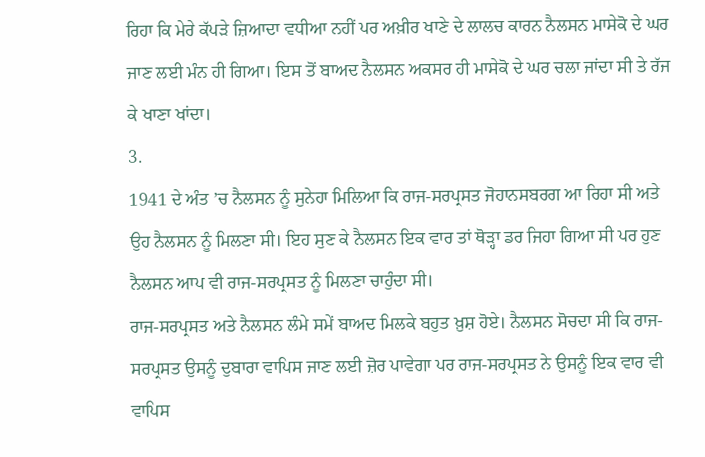ਰਿਹਾ ਕਿ ਮੇਰੇ ਕੱਪੜੇ ਜ਼ਿਆਦਾ ਵਧੀਆ ਨਹੀਂ ਪਰ ਅਖ਼ੀਰ ਖਾਣੇ ਦੇ ਲਾਲਚ ਕਾਰਨ ਨੈਲਸਨ ਮਾਸੇਕੋ ਦੇ ਘਰ ਜਾਣ ਲਈ ਮੰਨ ਹੀ ਗਿਆ। ਇਸ ਤੋਂ ਬਾਅਦ ਨੈਲਸਨ ਅਕਸਰ ਹੀ ਮਾਸੇਕੋ ਦੇ ਘਰ ਚਲਾ ਜਾਂਦਾ ਸੀ ਤੇ ਰੱਜ ਕੇ ਖਾਣਾ ਖਾਂਦਾ।
3.
1941 ਦੇ ਅੰਤ ’ਚ ਨੈਲਸਨ ਨੂੰ ਸੁਨੇਹਾ ਮਿਲਿਆ ਕਿ ਰਾਜ-ਸਰਪ੍ਰਸਤ ਜੋਹਾਨਸਬਰਗ ਆ ਰਿਹਾ ਸੀ ਅਤੇ ਉਹ ਨੈਲਸਨ ਨੂੰ ਮਿਲਣਾ ਸੀ। ਇਹ ਸੁਣ ਕੇ ਨੈਲਸਨ ਇਕ ਵਾਰ ਤਾਂ ਥੋੜ੍ਹਾ ਡਰ ਜਿਹਾ ਗਿਆ ਸੀ ਪਰ ਹੁਣ ਨੈਲਸਨ ਆਪ ਵੀ ਰਾਜ-ਸਰਪ੍ਰਸਤ ਨੂੰ ਮਿਲਣਾ ਚਾਹੁੰਦਾ ਸੀ।
ਰਾਜ-ਸਰਪ੍ਰਸਤ ਅਤੇ ਨੈਲਸਨ ਲੰਮੇ ਸਮੇਂ ਬਾਅਦ ਮਿਲਕੇ ਬਹੁਤ ਖ਼ੁਸ਼ ਹੋਏ। ਨੈਲਸਨ ਸੋਚਦਾ ਸੀ ਕਿ ਰਾਜ-ਸਰਪ੍ਰਸਤ ਉਸਨੂੰ ਦੁਬਾਰਾ ਵਾਪਿਸ ਜਾਣ ਲਈ ਜ਼ੋਰ ਪਾਵੇਗਾ ਪਰ ਰਾਜ-ਸਰਪ੍ਰਸਤ ਨੇ ਉਸਨੂੰ ਇਕ ਵਾਰ ਵੀ ਵਾਪਿਸ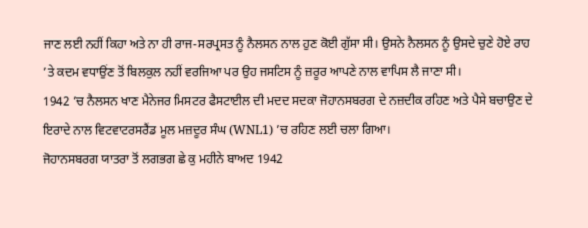ਜਾਣ ਲਈ ਨਹੀਂ ਕਿਹਾ ਅਤੇ ਨਾ ਹੀ ਰਾਜ-ਸਰਪ੍ਰਸਤ ਨੂੰ ਨੈਲਸਨ ਨਾਲ ਹੁਣ ਕੋਈ ਗੁੱਸਾ ਸੀ। ਉਸਨੇ ਨੈਲਸਨ ਨੂੰ ਉਸਦੇ ਚੁਣੇ ਹੋਏ ਰਾਹ ’ਤੇ ਕਦਮ ਵਧਾਉਂਣ ਤੋਂ ਬਿਲਕੁਲ ਨਹੀਂ ਵਰਜਿਆ ਪਰ ਉਹ ਜਸਟਿਸ ਨੂੰ ਜ਼ਰੂਰ ਆਪਣੇ ਨਾਲ ਵਾਪਿਸ ਲੈ ਜਾਣਾ ਸੀ।
1942 ’ਚ ਨੈਲਸਨ ਖਾਣ ਮੈਨੇਜਰ ਮਿਸਟਰ ਫੈਸਟਾਈਲ ਦੀ ਮਦਦ ਸਦਕਾ ਜੋਹਾਨਸਬਰਗ ਦੇ ਨਜ਼ਦੀਕ ਰਹਿਣ ਅਤੇ ਪੈਸੇ ਬਚਾਉਣ ਦੇ ਇਰਾਦੇ ਨਾਲ ਵਿਟਵਾਟਰਸਰੈਂਡ ਮੂਲ ਮਜ਼ਦੂਰ ਸੰਘ (WNL1) ’ਚ ਰਹਿਣ ਲਈ ਚਲਾ ਗਿਆ।
ਜੋਹਾਨਸਬਰਗ ਯਾਤਰਾ ਤੋਂ ਲਗਭਗ ਛੇ ਕੁ ਮਹੀਨੇ ਬਾਅਦ 1942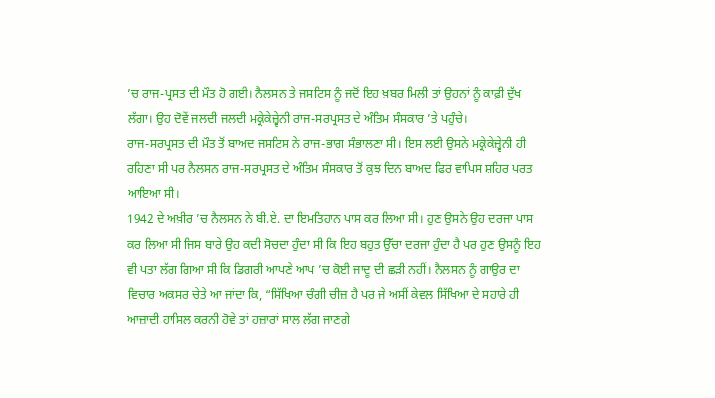’ਚ ਰਾਜ-ਪ੍ਰਸਤ ਦੀ ਮੌਤ ਹੋ ਗਈ। ਨੈਲਸਨ ਤੇ ਜਸਟਿਸ ਨੂੰ ਜਦੋਂ ਇਹ ਖ਼ਬਰ ਮਿਲੀ ਤਾਂ ਉਹਨਾਂ ਨੂੰ ਕਾਫ਼ੀ ਦੁੱਖ ਲੱਗਾ। ਉਹ ਦੋਵੇਂ ਜਲਦੀ ਜਲਦੀ ਮਕ੍ਰੇਕੇਜ਼੍ਵੇਨੀ ਰਾਜ-ਸਰਪ੍ਰਸਤ ਦੇ ਅੰਤਿਮ ਸੰਸਕਾਰ ’ਤੇ ਪਹੁੰਚੇ।
ਰਾਜ-ਸਰਪ੍ਰਸਤ ਦੀ ਮੌਤ ਤੋਂ ਬਾਅਦ ਜਸਟਿਸ ਨੇ ਰਾਜ-ਭਾਗ ਸੰਭਾਲਣਾ ਸੀ। ਇਸ ਲਈ ਉਸਨੇ ਮਕ੍ਰੇਕੇਜ਼੍ਵੇਨੀ ਹੀ ਰਹਿਣਾ ਸੀ ਪਰ ਨੈਲਸਨ ਰਾਜ-ਸਰਪ੍ਰਸਤ ਦੇ ਅੰਤਿਮ ਸੰਸਕਾਰ ਤੋਂ ਕੁਝ ਦਿਨ ਬਾਅਦ ਫਿਰ ਵਾਪਿਸ ਸ਼ਹਿਰ ਪਰਤ ਆਇਆ ਸੀ।
1942 ਦੇ ਅਖ਼ੀਰ ’ਚ ਨੈਲਸਨ ਨੇ ਬੀ.ਏ. ਦਾ ਇਮਤਿਹਾਨ ਪਾਸ ਕਰ ਲਿਆ ਸੀ। ਹੁਣ ਉਸਨੇ ਉਹ ਦਰਜਾ ਪਾਸ ਕਰ ਲਿਆ ਸੀ ਜਿਸ ਬਾਰੇ ਉਹ ਕਦੀ ਸੋਚਦਾ ਹੁੰਦਾ ਸੀ ਕਿ ਇਹ ਬਹੁਤ ਉੱਚਾ ਦਰਜਾ ਹੁੰਦਾ ਹੈ ਪਰ ਹੁਣ ਉਸਨੂੰ ਇਹ ਵੀ ਪਤਾ ਲੱਗ ਗਿਆ ਸੀ ਕਿ ਡਿਗਰੀ ਆਪਣੇ ਆਪ ’ਚ ਕੋਈ ਜਾਦੂ ਦੀ ਛੜੀ ਨਹੀਂ। ਨੈਲਸਨ ਨੂੰ ਗਾਉਰ ਦਾ ਵਿਚਾਰ ਅਕਸਰ ਚੇਤੇ ਆ ਜਾਂਦਾ ਕਿ, “ਸਿੱਖਿਆ ਚੰਗੀ ਚੀਜ਼ ਹੈ ਪਰ ਜੇ ਅਸੀਂ ਕੇਵਲ ਸਿੱਖਿਆ ਦੇ ਸਹਾਰੇ ਹੀ ਆਜ਼ਾਦੀ ਹਾਸਿਲ ਕਰਨੀ ਹੋਵੇ ਤਾਂ ਹਜ਼ਾਰਾਂ ਸਾਲ ਲੱਗ ਜਾਣਗੇ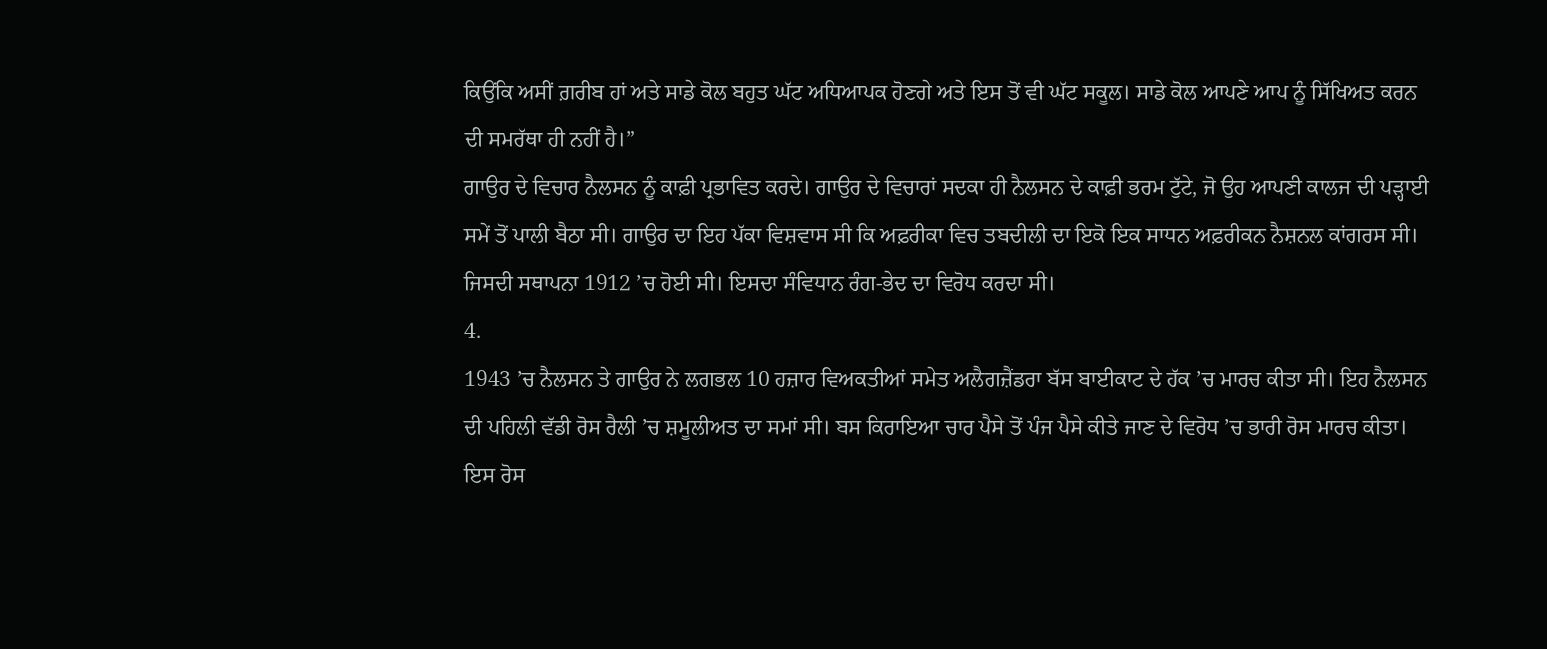ਕਿਉਂਕਿ ਅਸੀਂ ਗ਼ਰੀਬ ਹਾਂ ਅਤੇ ਸਾਡੇ ਕੋਲ ਬਹੁਤ ਘੱਟ ਅਧਿਆਪਕ ਹੋਣਗੇ ਅਤੇ ਇਸ ਤੋਂ ਵੀ ਘੱਟ ਸਕੂਲ। ਸਾਡੇ ਕੋਲ ਆਪਣੇ ਆਪ ਨੂੰ ਸਿੱਖਿਅਤ ਕਰਨ ਦੀ ਸਮਰੱਥਾ ਹੀ ਨਹੀਂ ਹੈ।”
ਗਾਉਰ ਦੇ ਵਿਚਾਰ ਨੈਲਸਨ ਨੂੰ ਕਾਫ਼ੀ ਪ੍ਰਭਾਵਿਤ ਕਰਦੇ। ਗਾਉਰ ਦੇ ਵਿਚਾਰਾਂ ਸਦਕਾ ਹੀ ਨੈਲਸਨ ਦੇ ਕਾਫ਼ੀ ਭਰਮ ਟੁੱਟੇ, ਜੋ ਉਹ ਆਪਣੀ ਕਾਲਜ ਦੀ ਪੜ੍ਹਾਈ ਸਮੇਂ ਤੋਂ ਪਾਲੀ ਬੈਠਾ ਸੀ। ਗਾਉਰ ਦਾ ਇਹ ਪੱਕਾ ਵਿਸ਼ਵਾਸ ਸੀ ਕਿ ਅਫ਼ਰੀਕਾ ਵਿਚ ਤਬਦੀਲੀ ਦਾ ਇਕੋ ਇਕ ਸਾਧਨ ਅਫ਼ਰੀਕਨ ਨੈਸ਼ਨਲ ਕਾਂਗਰਸ ਸੀ। ਜਿਸਦੀ ਸਥਾਪਨਾ 1912 ’ਚ ਹੋਈ ਸੀ। ਇਸਦਾ ਸੰਵਿਧਾਨ ਰੰਗ-ਭੇਦ ਦਾ ਵਿਰੋਧ ਕਰਦਾ ਸੀ।
4.
1943 ’ਚ ਨੈਲਸਨ ਤੇ ਗਾਉਰ ਨੇ ਲਗਭਲ 10 ਹਜ਼ਾਰ ਵਿਅਕਤੀਆਂ ਸਮੇਤ ਅਲੈਗਜ਼ੈਂਡਰਾ ਬੱਸ ਬਾਈਕਾਟ ਦੇ ਹੱਕ ’ਚ ਮਾਰਚ ਕੀਤਾ ਸੀ। ਇਹ ਨੈਲਸਨ ਦੀ ਪਹਿਲੀ ਵੱਡੀ ਰੋਸ ਰੈਲੀ ’ਚ ਸ਼ਮੂਲੀਅਤ ਦਾ ਸਮਾਂ ਸੀ। ਬਸ ਕਿਰਾਇਆ ਚਾਰ ਪੈਸੇ ਤੋਂ ਪੰਜ ਪੈਸੇ ਕੀਤੇ ਜਾਣ ਦੇ ਵਿਰੋਧ ’ਚ ਭਾਰੀ ਰੋਸ ਮਾਰਚ ਕੀਤਾ। ਇਸ ਰੋਸ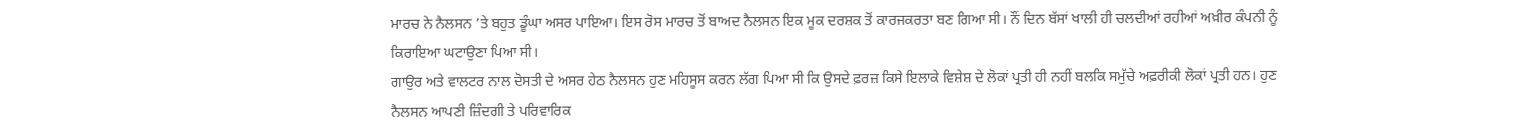ਮਾਰਚ ਨੇ ਨੈਲਸਨ ’ਤੇ ਬਹੁਤ ਡੂੰਘਾ ਅਸਰ ਪਾਇਆ। ਇਸ ਰੋਸ ਮਾਰਚ ਤੋਂ ਬਾਅਦ ਨੈਲਸਨ ਇਕ ਮੂਕ ਦਰਸ਼ਕ ਤੋਂ ਕਾਰਜਕਰਤਾ ਬਣ ਗਿਆ ਸੀ। ਨੌਂ ਦਿਨ ਬੱਸਾਂ ਖਾਲੀ ਹੀ ਚਲਦੀਆਂ ਰਹੀਆਂ ਅਖ਼ੀਰ ਕੰਪਨੀ ਨੂੰ ਕਿਰਾਇਆ ਘਟਾਉਣਾ ਪਿਆ ਸੀ।
ਗਾਉਰ ਅਤੇ ਵਾਲਟਰ ਨਾਲ ਦੋਸਤੀ ਦੇ ਅਸਰ ਹੇਠ ਨੈਲਸਨ ਹੁਣ ਮਹਿਸੂਸ ਕਰਨ ਲੱਗ ਪਿਆ ਸੀ ਕਿ ਉਸਦੇ ਫ਼ਰਜ਼ ਕਿਸੇ ਇਲਾਕੇ ਵਿਸ਼ੇਸ਼ ਦੇ ਲੋਕਾਂ ਪ੍ਰਤੀ ਹੀ ਨਹੀਂ ਬਲਕਿ ਸਮੁੱਚੇ ਅਫ਼ਰੀਕੀ ਲੋਕਾਂ ਪ੍ਰਤੀ ਹਨ। ਹੁਣ ਨੈਲਸਨ ਆਪਣੀ ਜ਼ਿੰਦਗੀ ਤੇ ਪਰਿਵਾਰਿਕ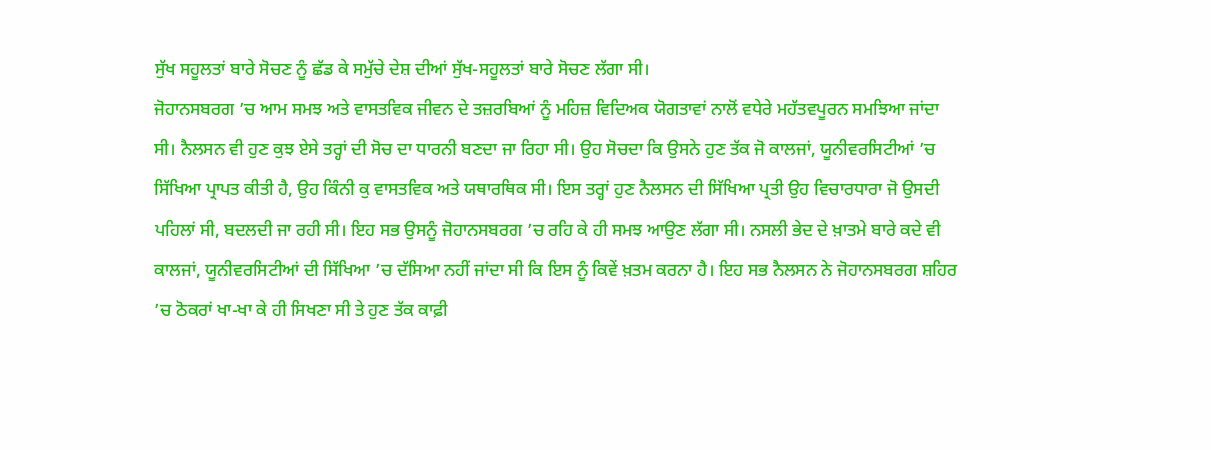ਸੁੱਖ ਸਹੂਲਤਾਂ ਬਾਰੇ ਸੋਚਣ ਨੂੰ ਛੱਡ ਕੇ ਸਮੁੱਚੇ ਦੇਸ਼ ਦੀਆਂ ਸੁੱਖ-ਸਹੂਲਤਾਂ ਬਾਰੇ ਸੋਚਣ ਲੱਗਾ ਸੀ।
ਜੋਹਾਨਸਬਰਗ ’ਚ ਆਮ ਸਮਝ ਅਤੇ ਵਾਸਤਵਿਕ ਜੀਵਨ ਦੇ ਤਜ਼ਰਬਿਆਂ ਨੂੰ ਮਹਿਜ਼ ਵਿਦਿਅਕ ਯੋਗਤਾਵਾਂ ਨਾਲੋਂ ਵਧੇਰੇ ਮਹੱਤਵਪੂਰਨ ਸਮਝਿਆ ਜਾਂਦਾ ਸੀ। ਨੈਲਸਨ ਵੀ ਹੁਣ ਕੁਝ ਏਸੇ ਤਰ੍ਹਾਂ ਦੀ ਸੋਚ ਦਾ ਧਾਰਨੀ ਬਣਦਾ ਜਾ ਰਿਹਾ ਸੀ। ਉਹ ਸੋਚਦਾ ਕਿ ਉਸਨੇ ਹੁਣ ਤੱਕ ਜੋ ਕਾਲਜਾਂ, ਯੂਨੀਵਰਸਿਟੀਆਂ ’ਚ ਸਿੱਖਿਆ ਪ੍ਰਾਪਤ ਕੀਤੀ ਹੈ, ਉਹ ਕਿੰਨੀ ਕੁ ਵਾਸਤਵਿਕ ਅਤੇ ਯਥਾਰਥਿਕ ਸੀ। ਇਸ ਤਰ੍ਹਾਂ ਹੁਣ ਨੈਲਸਨ ਦੀ ਸਿੱਖਿਆ ਪ੍ਰਤੀ ਉਹ ਵਿਚਾਰਧਾਰਾ ਜੋ ਉਸਦੀ ਪਹਿਲਾਂ ਸੀ, ਬਦਲਦੀ ਜਾ ਰਹੀ ਸੀ। ਇਹ ਸਭ ਉਸਨੂੰ ਜੋਹਾਨਸਬਰਗ ’ਚ ਰਹਿ ਕੇ ਹੀ ਸਮਝ ਆਉਣ ਲੱਗਾ ਸੀ। ਨਸਲੀ ਭੇਦ ਦੇ ਖ਼ਾਤਮੇ ਬਾਰੇ ਕਦੇ ਵੀ ਕਾਲਜਾਂ, ਯੂਨੀਵਰਸਿਟੀਆਂ ਦੀ ਸਿੱਖਿਆ ’ਚ ਦੱਸਿਆ ਨਹੀਂ ਜਾਂਦਾ ਸੀ ਕਿ ਇਸ ਨੂੰ ਕਿਵੇਂ ਖ਼ਤਮ ਕਰਨਾ ਹੈ। ਇਹ ਸਭ ਨੈਲਸਨ ਨੇ ਜੋਹਾਨਸਬਰਗ ਸ਼ਹਿਰ ’ਚ ਠੋਕਰਾਂ ਖਾ-ਖਾ ਕੇ ਹੀ ਸਿਖਣਾ ਸੀ ਤੇ ਹੁਣ ਤੱਕ ਕਾਫ਼ੀ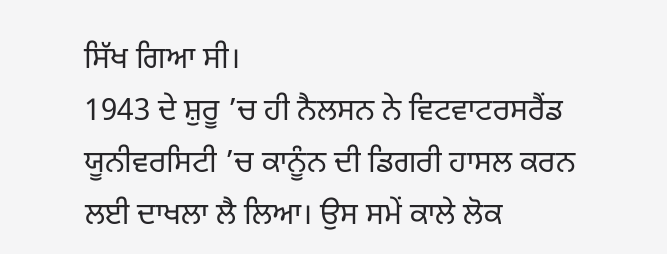ਸਿੱਖ ਗਿਆ ਸੀ।
1943 ਦੇ ਸ਼ੁਰੂ ’ਚ ਹੀ ਨੈਲਸਨ ਨੇ ਵਿਟਵਾਟਰਸਰੈਂਡ ਯੂਨੀਵਰਸਿਟੀ ’ਚ ਕਾਨੂੰਨ ਦੀ ਡਿਗਰੀ ਹਾਸਲ ਕਰਨ ਲਈ ਦਾਖਲਾ ਲੈ ਲਿਆ। ਉਸ ਸਮੇਂ ਕਾਲੇ ਲੋਕ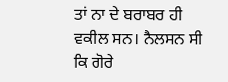ਤਾਂ ਨਾ ਦੇ ਬਰਾਬਰ ਹੀ ਵਕੀਲ ਸਨ। ਨੈਲਸਨ ਸੀ ਕਿ ਗੋਰੇ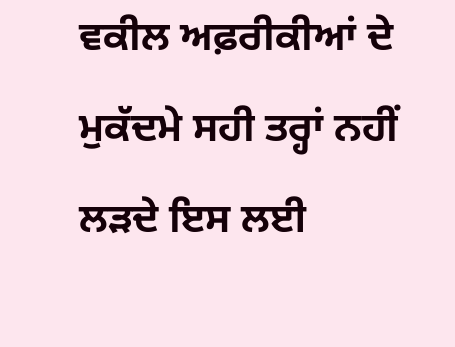ਵਕੀਲ ਅਫ਼ਰੀਕੀਆਂ ਦੇ ਮੁਕੱਦਮੇ ਸਹੀ ਤਰ੍ਹਾਂ ਨਹੀਂ ਲੜਦੇ ਇਸ ਲਈ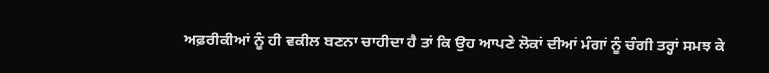ਅਫ਼ਰੀਕੀਆਂ ਨੂੰ ਹੀ ਵਕੀਲ ਬਣਨਾ ਚਾਹੀਦਾ ਹੈ ਤਾਂ ਕਿ ਉਹ ਆਪਣੇ ਲੋਕਾਂ ਦੀਆਂ ਮੰਗਾਂ ਨੂੰ ਚੰਗੀ ਤਰ੍ਹਾਂ ਸਮਝ ਕੇ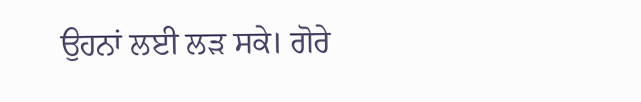ਉਹਨਾਂ ਲਈ ਲੜ ਸਕੇ। ਗੋਰੇ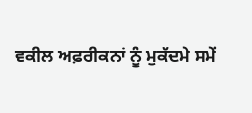ਵਕੀਲ ਅਫ਼ਰੀਕਨਾਂ ਨੂੰ ਮੁਕੱਦਮੇ ਸਮੇਂ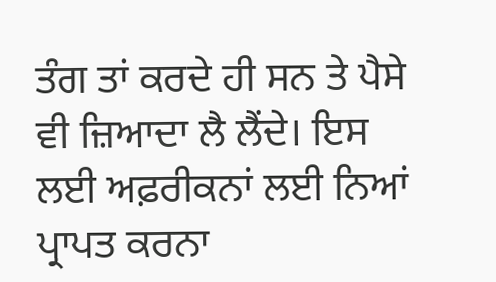ਤੰਗ ਤਾਂ ਕਰਦੇ ਹੀ ਸਨ ਤੇ ਪੈਸੇ ਵੀ ਜ਼ਿਆਦਾ ਲੈ ਲੈਂਦੇ। ਇਸ ਲਈ ਅਫ਼ਰੀਕਨਾਂ ਲਈ ਨਿਆਂ ਪ੍ਰਾਪਤ ਕਰਨਾ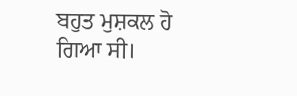ਬਹੁਤ ਮੁਸ਼ਕਲ ਹੋ ਗਿਆ ਸੀ।